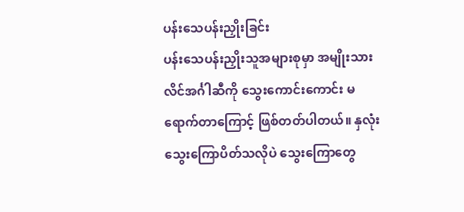ပန်းသေပန်းညှိုးခြင်း
ပန်းသေပန်းညှိုးသူအများစုမှာ အမျိုးသားလိင်အင်္ဂါဆီကို သွေးကောင်းကောင်း မရောက်တာကြောင့် ဖြစ်တတ်ပါတယ်။ နှလုံးသွေးကြောပိတ်သလိုပဲ သွေးကြောတွေ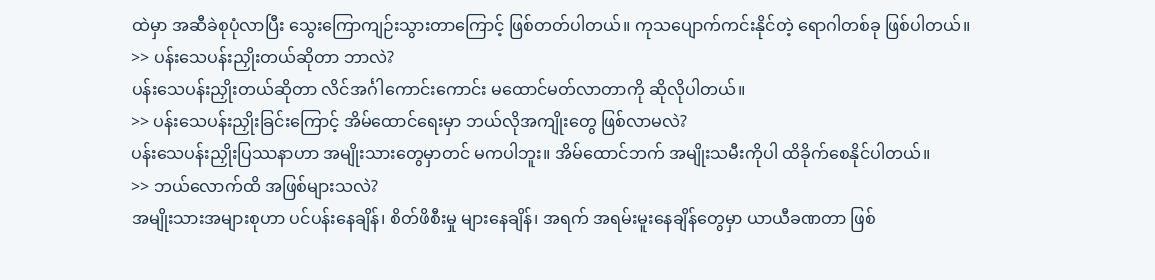ထဲမှာ အဆီခဲစုပုံလာပြီး သွေးကြောကျဉ်းသွားတာကြောင့် ဖြစ်တတ်ပါတယ်။ ကုသပျောက်ကင်းနိုင်တဲ့ ရောဂါတစ်ခု ဖြစ်ပါတယ်။
>> ပန်းသေပန်းညှိုးတယ်ဆိုတာ ဘာလဲ?
ပန်းသေပန်းညှိုးတယ်ဆိုတာ လိင်အင်္ဂါကောင်းကောင်း မထောင်မတ်လာတာကို ဆိုလိုပါတယ်။
>> ပန်းသေပန်းညှိုးခြင်းကြောင့် အိမ်ထောင်ရေးမှာ ဘယ်လိုအကျိုးတွေ ဖြစ်လာမလဲ?
ပန်းသေပန်းညှိုးပြဿနာဟာ အမျိုးသားတွေမှာတင် မကပါဘူး။ အိမ်ထောင်ဘက် အမျိုးသမီးကိုပါ ထိခိုက်စေနိုင်ပါတယ်။
>> ဘယ်လောက်ထိ အဖြစ်များသလဲ?
အမျိုးသားအများစုဟာ ပင်ပန်းနေချိန်၊ စိတ်ဖိစီးမှု များနေချိန်၊ အရက် အရမ်းမူးနေချိန်တွေမှာ ယာယီခဏတာ ဖြစ်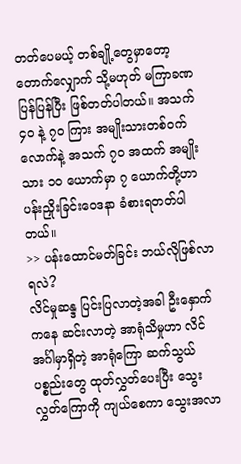တတ်ပေမယ့် တစ်ချို့တွေမှာတော့ တောက်လျှောက် သို့မဟုတ် မကြာခဏပြန်ပြန်ပြီး ဖြစ်တတ်ပါတယ်။ အသက် ၄၀ နဲ့ ၇၀ ကြား အမျိုးသားတစ်ဝက်လောက်နဲ့ အသက် ၇၀ အထက် အမျိုးသား ၁၀ ယောက်မှာ ၇ ယောက်တို့ဟာ ပန်းညှိုးခြင်းဝေဒနာ ခံစားရတတ်ပါတယ်။
>> ပန်းထောင်မတ်ခြင်း ဘယ်လိုဖြစ်လာရလဲ?
လိင်မှုဆန္ဒ ပြင်းပြလာတဲ့အခါ ဦးနှောက်ကနေ ဆင်းလာတဲ့ အာရုံသိမှုဟာ လိင်အင်္ဂါမှာရှိတဲ့ အာရုံကြော ဆက်သွယ်ပစ္စည်းတွေ ထုတ်လွှတ်ပေးပြီး သွေးလွှတ်ကြောကို ကျယ်စေကာ သွေးအလာ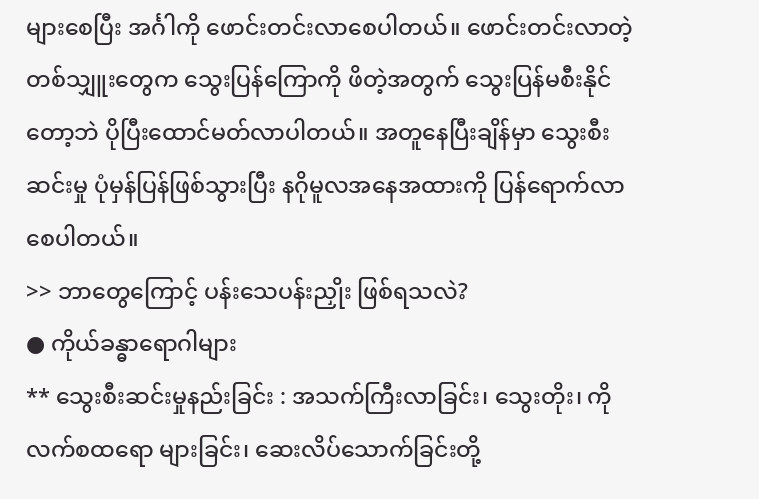များစေပြီး အင်္ဂါကို ဖောင်းတင်းလာစေပါတယ်။ ဖောင်းတင်းလာတဲ့ တစ်သျှူးတွေက သွေးပြန်ကြောကို ဖိတဲ့အတွက် သွေးပြန်မစီးနိုင်တော့ဘဲ ပိုပြီးထောင်မတ်လာပါတယ်။ အတူနေပြီးချိန်မှာ သွေးစီးဆင်းမှု ပုံမှန်ပြန်ဖြစ်သွားပြီး နဂိုမူလအနေအထားကို ပြန်ရောက်လာစေပါတယ်။
>> ဘာတွေကြောင့် ပန်းသေပန်းညှိုး ဖြစ်ရသလဲ?
● ကိုယ်ခန္ဓာရောဂါများ
** သွေးစီးဆင်းမှုနည်းခြင်း : အသက်ကြီးလာခြင်း၊ သွေးတိုး၊ ကိုလက်စထရော များခြင်း၊ ဆေးလိပ်သောက်ခြင်းတို့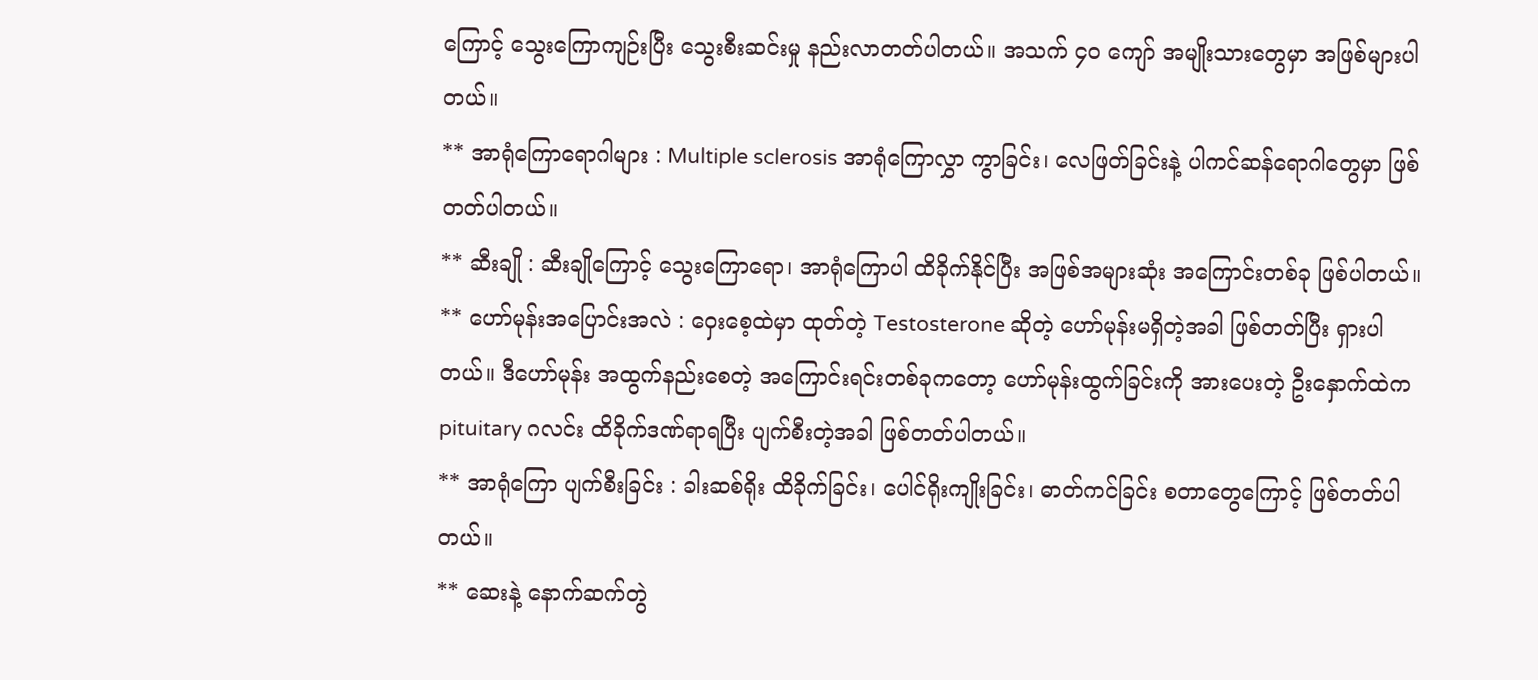ကြောင့် သွေးကြောကျဉ်းပြီး သွေးစီးဆင်းမှု နည်းလာတတ်ပါတယ်။ အသက် ၄၀ ကျော် အမျိုးသားတွေမှာ အဖြစ်များပါတယ်။
** အာရုံကြောရောဂါများ : Multiple sclerosis အာရုံကြောလွှာ ကွာခြင်း၊ လေဖြတ်ခြင်းနဲ့ ပါကင်ဆန်ရောဂါတွေမှာ ဖြစ်တတ်ပါတယ်။
** ဆီးချို : ဆီးချိုကြောင့် သွေးကြောရော၊ အာရုံကြောပါ ထိခိုက်နိုင်ပြီး အဖြစ်အများဆုံး အကြောင်းတစ်ခု ဖြစ်ပါတယ်။
** ဟော်မုန်းအပြောင်းအလဲ : ဝှေးစေ့ထဲမှာ ထုတ်တဲ့ Testosterone ဆိုတဲ့ ဟော်မုန်းမရှိတဲ့အခါ ဖြစ်တတ်ပြီး ရှားပါတယ်။ ဒီဟော်မုန်း အထွက်နည်းစေတဲ့ အကြောင်းရင်းတစ်ခုကတော့ ဟော်မုန်းထွက်ခြင်းကို အားပေးတဲ့ ဦးနှောက်ထဲက pituitary ဂလင်း ထိခိုက်ဒဏ်ရာရပြီး ပျက်စီးတဲ့အခါ ဖြစ်တတ်ပါတယ်။
** အာရုံကြော ပျက်စီးခြင်း : ခါးဆစ်ရိုး ထိခိုက်ခြင်း၊ ပေါင်ရိုးကျိုးခြင်း၊ ဓာတ်ကင်ခြင်း စတာတွေကြောင့် ဖြစ်တတ်ပါတယ်။
** ဆေးနဲ့ နောက်ဆက်တွဲ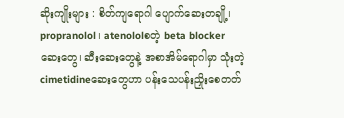ဆိုးကျိုးများ : စိတ်ကျရောဂါ ပျောက်ဆေးတချို့၊ propranolol၊ atenololစတဲ့ beta blocker ဆေးတွေ၊ ဆီးဆေးတွေနဲ့ အစာအိမ်ရောဂါမှာ သုံးတဲ့ cimetidineဆေးတွေဟာ ပန်းသေပန်းညှိုးစေတတ်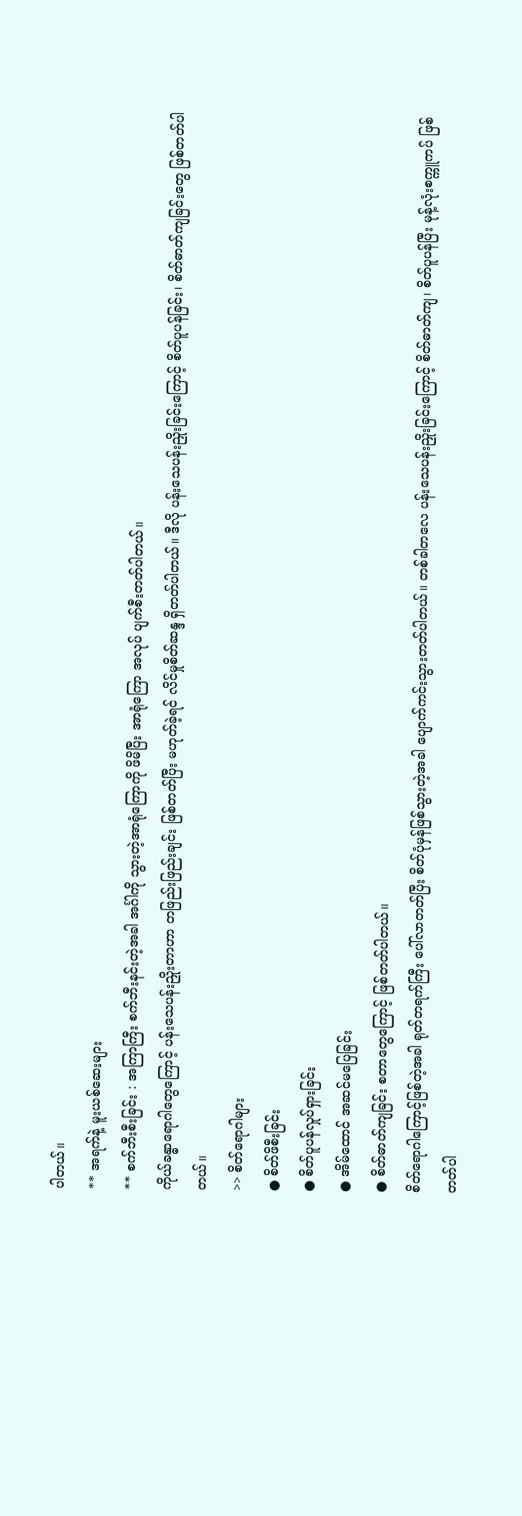ပါတယ်။
** အရက်နဲ့ မူးယစ်ဆေးများ
** စက်ဘီးစီးခြင်း : အကြာကြီး စက်ဘီးနင်းတဲ့အခါ အင်္ဂါကို သွားတဲ့အာရုံကြောကို ဖိမိပြီး အာရုံကြော အလုပ် ပျက်စီးတတ်ပါတယ်။
ကိုယ်ခန္ဓာရောဂါတွေကြောင့် ပန်းသေပန်းညှိုးတာဟာ တဖြည်းဖြည်းချင်း ဖြစ်တတ်ပြီး မဟုတ်ခဲ့ရင် လိင်မှုစိတ်ဆန္ဒ ရှိတတ်ပါတယ်။ ဒီလို ပန်းသေပန်းညှိုးခြင်းကြောင့် စိတ်ပူပန်ခြင်း၊ စိတ်ဓာတ်ကျခြင်းတွေ ဖြစ်တတ်ပါတယ်။
>> စိတ်ရောဂါများ
● စိတ်ဖိစီးခြင်း
● စိတ်ပူပန်လှုပ်ရှားခြင်း
● အိမ်ထောင် အဆင်မပြေခြင်း
● စိတ်ဓာတ်ကျခြင်း စတာတွေကြောင့် ဖြစ်တတ်ပါတယ်။
စိတ်ရောဂါကြောင့်ဖြစ်တဲ့အခါ ရုတ်တရက်ကြီး ပေါ်လာတတ်ပြီး စိတ်ပုံမှန်ဖြစ်သွားတဲ့အခါ ပျောက်ကင်းသွားတတ်ပါတယ်။ တစ်ခါတလေ ပန်းသေပန်းညှိုးခြင်းကြောင့် စိတ်ဓာတ်ကျ၊ စိတ်ပူပန်ပြီး မုန့်လုံးစက္ကူကပ် ဖြစ်တတ်ပါ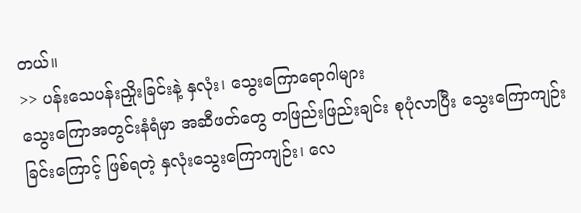တယ်။
>> ပန်းသေပန်းညှိုးခြင်းနဲ့ နှလုံး၊ သွေးကြောရောဂါများ
သွေးကြောအတွင်းနံရံမှာ အဆီဖတ်တွေ တဖြည်းဖြည်းချင်း စုပုံလာပြီး သွေးကြောကျဉ်းခြင်းကြောင့် ဖြစ်ရတဲ့ နှလုံးသွေးကြောကျဉ်း၊ လေ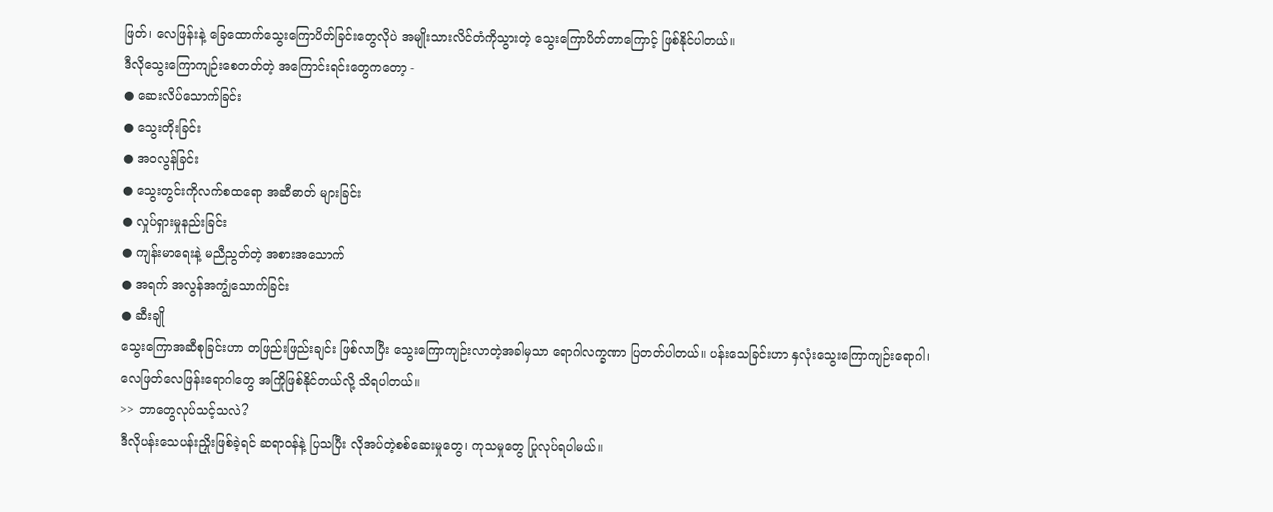ဖြတ်၊ လေဖြန်းနဲ့ ခြေထောက်သွေးကြောပိတ်ခြင်းတွေလိုပဲ အမျိုးသားလိင်တံကိုသွားတဲ့ သွေးကြောပိတ်တာကြောင့် ဖြစ်နိုင်ပါတယ်။
ဒီလိုသွေးကြောကျဉ်းစေတတ်တဲ့ အကြောင်းရင်းတွေကတော့ -
● ဆေးလိပ်သောက်ခြင်း
● သွေးတိုးခြင်း
● အဝလွန်ခြင်း
● သွေးတွင်းကိုလက်စထရော အဆီဓာတ် များခြင်း
● လှုပ်ရှားမှုနည်းခြင်း
● ကျန်းမာရေးနဲ့ မညီညွတ်တဲ့ အစားအသောက်
● အရက် အလွန်အကျွံသောက်ခြင်း
● ဆီးချို
သွေးကြောအဆီစုခြင်းဟာ တဖြည်းဖြည်းချင်း ဖြစ်လာပြီး သွေးကြောကျဉ်းလာတဲ့အခါမှသာ ရောဂါလက္ခဏာ ပြတတ်ပါတယ်။ ပန်းသေခြင်းဟာ နှလုံးသွေးကြောကျဉ်းရောဂါ၊ လေဖြတ်လေဖြန်းရောဂါတွေ အကြိုဖြစ်နိုင်တယ်လို့ သိရပါတယ်။
>> ဘာတွေလုပ်သင့်သလဲ?
ဒီလိုပန်းသေပန်းညှိုးဖြစ်ခဲ့ရင် ဆရာဝန်နဲ့ ပြသပြီး လိုအပ်တဲ့စစ်ဆေးမှုတွေ၊ ကုသမှုတွေ ပြုလုပ်ရပါမယ်။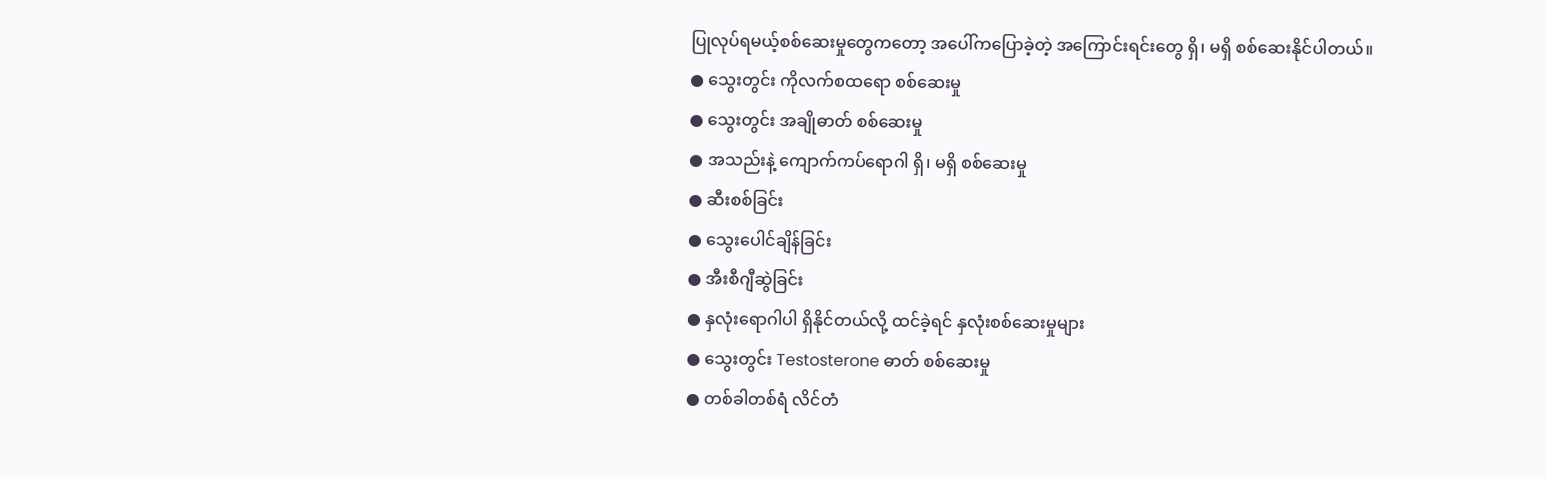ပြုလုပ်ရမယ့်စစ်ဆေးမှုတွေကတော့ အပေါ်ကပြောခဲ့တဲ့ အကြောင်းရင်းတွေ ရှိ၊ မရှိ စစ်ဆေးနိုင်ပါတယ်။
● သွေးတွင်း ကိုလက်စထရော စစ်ဆေးမှု
● သွေးတွင်း အချိုဓာတ် စစ်ဆေးမှု
● အသည်းနဲ့ ကျောက်ကပ်ရောဂါ ရှိ၊ မရှိ စစ်ဆေးမှု
● ဆီးစစ်ခြင်း
● သွေးပေါင်ချိန်ခြင်း
● အီးစီဂျီဆွဲခြင်း
● နှလုံးရောဂါပါ ရှိနိုင်တယ်လို့ ထင်ခဲ့ရင် နှလုံးစစ်ဆေးမှုများ
● သွေးတွင်း Testosterone ဓာတ် စစ်ဆေးမှု
● တစ်ခါတစ်ရံ လိင်တံ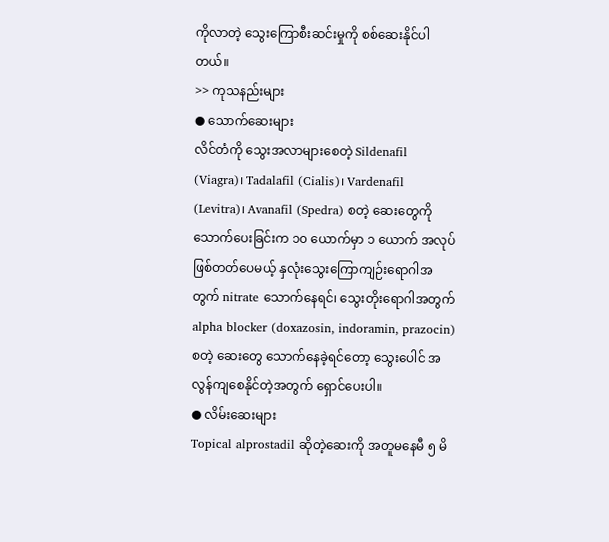ကိုလာတဲ့ သွေးကြောစီးဆင်းမှုကို စစ်ဆေးနိုင်ပါတယ်။
>> ကုသနည်းများ
● သောက်ဆေးများ
လိင်တံကို သွေးအလာများစေတဲ့ Sildenafil (Viagra)၊ Tadalafil (Cialis)၊ Vardenafil (Levitra)၊ Avanafil (Spedra) စတဲ့ ဆေးတွေကို သောက်ပေးခြင်းက ၁၀ ယောက်မှာ ၁ ယောက် အလုပ်ဖြစ်တတ်ပေမယ့် နှလုံးသွေးကြောကျဉ်းရောဂါအတွက် nitrate သောက်နေရင်၊ သွေးတိုးရောဂါအတွက် alpha blocker (doxazosin, indoramin, prazocin) စတဲ့ ဆေးတွေ သောက်နေခဲ့ရင်တော့ သွေးပေါင် အလွန်ကျစေနိုင်တဲ့အတွက် ရှောင်ပေးပါ။
● လိမ်းဆေးများ
Topical alprostadil ဆိုတဲ့ဆေးကို အတူမနေမီ ၅ မိ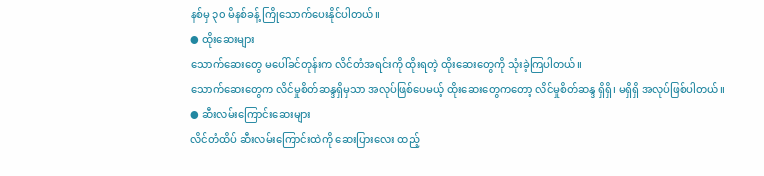နစ်မှ ၃၀ မိနစ်ခန့် ကြိုသောက်ပေးနိုင်ပါတယ်။
● ထိုးဆေးများ
သောက်ဆေးတွေ မပေါ်ခင်တုန်းက လိင်တံအရင်းကို ထိုးရတဲ့ ထိုးဆေးတွေကို သုံးခဲ့ကြပါတယ်။
သောက်ဆေးတွေက လိင်မှုစိတ်ဆန္ဒရှိမှသာ အလုပ်ဖြစ်ပေမယ့် ထိုးဆေးတွေကတော့ လိင်မှုစိတ်ဆန္ဒ ရှိရှိ၊ မရှိရှိ အလုပ်ဖြစ်ပါတယ်။
● ဆီးလမ်းကြောင်းဆေးများ
လိင်တံထိပ် ဆီးလမ်းကြောင်းထဲကို ဆေးပြားလေး ထည့်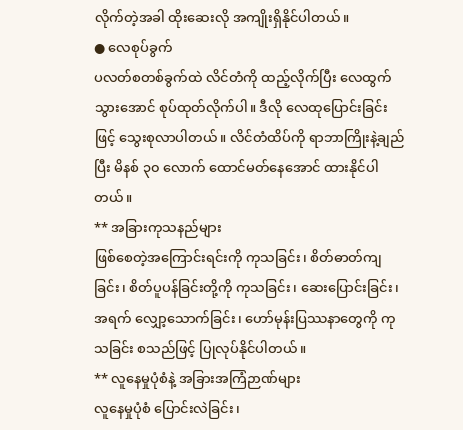လိုက်တဲ့အခါ ထိုးဆေးလို အကျိုးရှိနိုင်ပါတယ်။
● လေစုပ်ခွက်
ပလတ်စတစ်ခွက်ထဲ လိင်တံကို ထည့်လိုက်ပြီး လေထွက်သွားအောင် စုပ်ထုတ်လိုက်ပါ။ ဒီလို လေထုပြောင်းခြင်းဖြင့် သွေးစုလာပါတယ်။ လိင်တံထိပ်ကို ရာဘာကြိုးနဲ့ချည်ပြီး မိနစ် ၃၀ လောက် ထောင်မတ်နေအောင် ထားနိုင်ပါတယ်။
** အခြားကုသနည်များ
ဖြစ်စေတဲ့အကြောင်းရင်းကို ကုသခြင်း၊ စိတ်ဓာတ်ကျခြင်း၊ စိတ်ပူပန်ခြင်းတို့ကို ကုသခြင်း၊ ဆေးပြောင်းခြင်း၊ အရက် လျှော့သောက်ခြင်း၊ ဟော်မုန်းပြဿနာတွေကို ကုသခြင်း စသည်ဖြင့် ပြုလုပ်နိုင်ပါတယ်။
** လူနေမှုပုံစံနဲ့ အခြားအကြံဉာဏ်များ
လူနေမှုပုံစံ ပြောင်းလဲခြင်း၊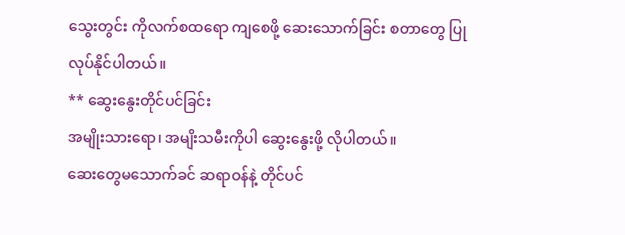သွေးတွင်း ကိုလက်စထရော ကျစေဖို့ ဆေးသောက်ခြင်း စတာတွေ ပြုလုပ်နိုင်ပါတယ်။
** ဆွေးနွေးတိုင်ပင်ခြင်း
အမျိုးသားရော၊ အမျိးသမီးကိုပါ ဆွေးနွေးဖို့ လိုပါတယ်။
ဆေးတွေမသောက်ခင် ဆရာဝန်နဲ့ တိုင်ပင်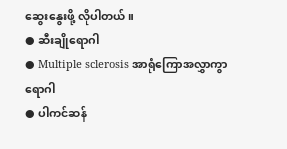ဆွေးနွေးဖို့ လိုပါတယ်။
● ဆီးချိုရောဂါ
● Multiple sclerosis အာရုံကြောအလွှာကွာရောဂါ
● ပါကင်ဆန်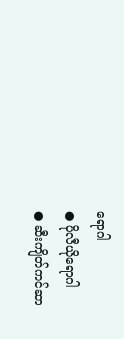ရောဂါ
● ပိုလီယိုရောဂါ
● ဆီးကျိတ်ကင်ဆာ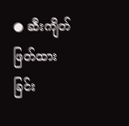● ဆီးကျိတ်ဖြတ်ထားခြင်း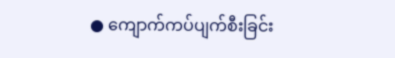● ကျောက်ကပ်ပျက်စီးခြင်း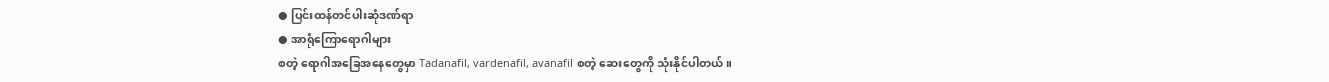● ပြင်းထန်တင်ပါးဆုံဒဏ်ရာ
● အာရုံကြောရောဂါများ
စတဲ့ ရောဂါအခြေအနေတွေမှာ Tadanafil, vardenafil, avanafil စတဲ့ ဆေးတွေကို သုံးနိုင်ပါတယ်။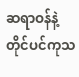ဆရာဝန်နဲ့ တိုင်ပင်ကုသ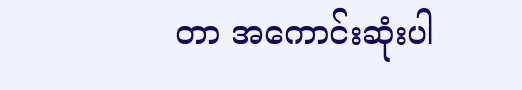တာ အကောင်းဆုံးပါ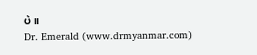ပဲ။
Dr. Emerald (www.drmyanmar.com)